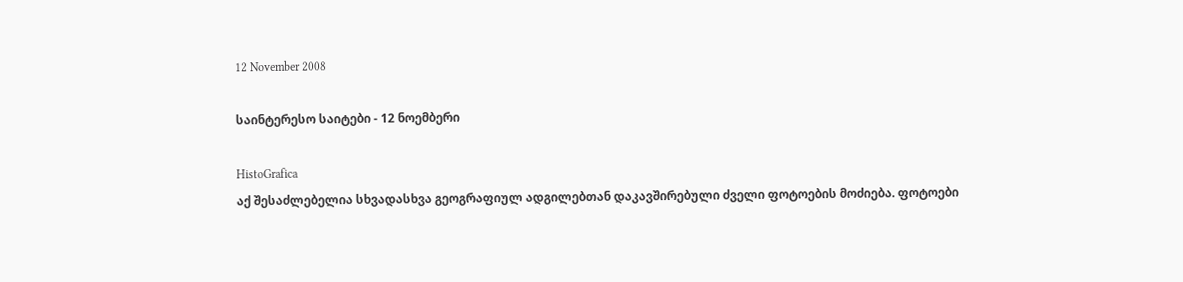12 November 2008

საინტერესო საიტები - 12 ნოემბერი

HistoGrafica
აქ შესაძლებელია სხვადასხვა გეოგრაფიულ ადგილებთან დაკავშირებული ძველი ფოტოების მოძიება. ფოტოები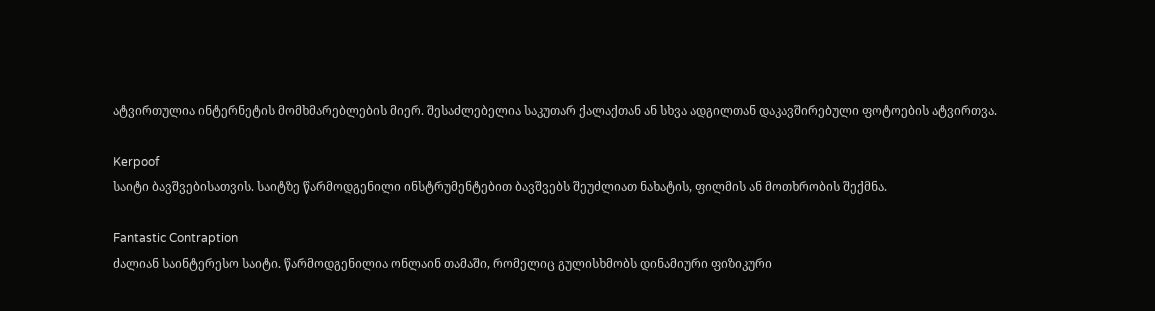ატვირთულია ინტერნეტის მომხმარებლების მიერ. შესაძლებელია საკუთარ ქალაქთან ან სხვა ადგილთან დაკავშირებული ფოტოების ატვირთვა.

Kerpoof
საიტი ბავშვებისათვის. საიტზე წარმოდგენილი ინსტრუმენტებით ბავშვებს შეუძლიათ ნახატის, ფილმის ან მოთხრობის შექმნა.

Fantastic Contraption
ძალიან საინტერესო საიტი. წარმოდგენილია ონლაინ თამაში, რომელიც გულისხმობს დინამიური ფიზიკური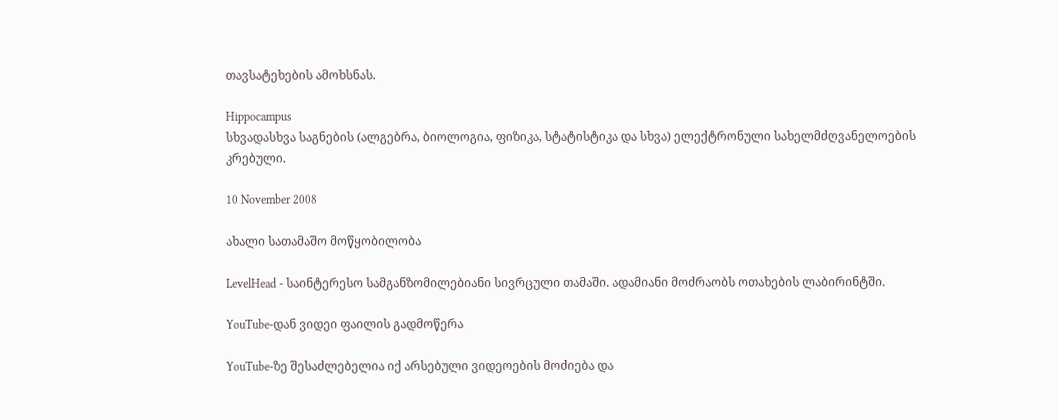თავსატეხების ამოხსნას.

Hippocampus
სხვადასხვა საგნების (ალგებრა, ბიოლოგია, ფიზიკა, სტატისტიკა და სხვა) ელექტრონული სახელმძღვანელოების კრებული.

10 November 2008

ახალი სათამაშო მოწყობილობა

LevelHead - საინტერესო სამგანზომილებიანი სივრცული თამაში. ადამიანი მოძრაობს ოთახების ლაბირინტში.

YouTube-დან ვიდეი ფაილის გადმოწერა

YouTube-ზე შესაძლებელია იქ არსებული ვიდეოების მოძიება და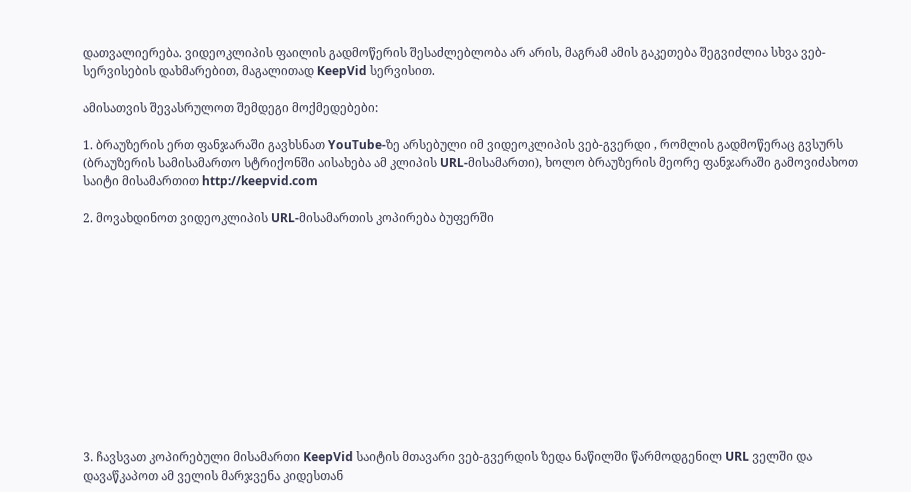დათვალიერება. ვიდეოკლიპის ფაილის გადმოწერის შესაძლებლობა არ არის, მაგრამ ამის გაკეთება შეგვიძლია სხვა ვებ-სერვისების დახმარებით, მაგალითად KeepVid სერვისით.

ამისათვის შევასრულოთ შემდეგი მოქმედებები:

1. ბრაუზერის ერთ ფანჯარაში გავხსნათ YouTube-ზე არსებული იმ ვიდეოკლიპის ვებ-გვერდი , რომლის გადმოწერაც გვსურს (ბრაუზერის სამისამართო სტრიქონში აისახება ამ კლიპის URL-მისამართი), ხოლო ბრაუზერის მეორე ფანჯარაში გამოვიძახოთ საიტი მისამართით http://keepvid.com

2. მოვახდინოთ ვიდეოკლიპის URL-მისამართის კოპირება ბუფერში












3. ჩავსვათ კოპირებული მისამართი KeepVid საიტის მთავარი ვებ-გვერდის ზედა ნაწილში წარმოდგენილ URL ველში და დავაწკაპოთ ამ ველის მარჯვენა კიდესთან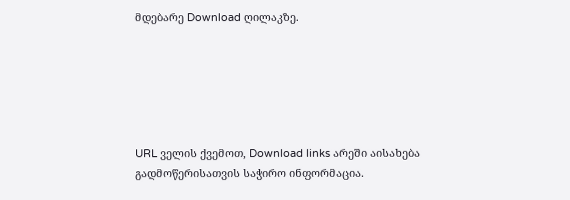მდებარე Download ღილაკზე.






URL ველის ქვემოთ, Download links არეში აისახება გადმოწერისათვის საჭირო ინფორმაცია.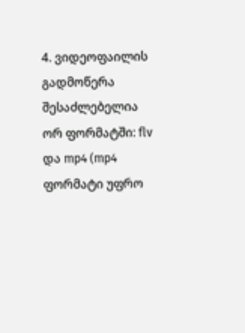4. ვიდეოფაილის გადმოწერა შესაძლებელია ორ ფორმატში: flv და mp4 (mp4 ფორმატი უფრო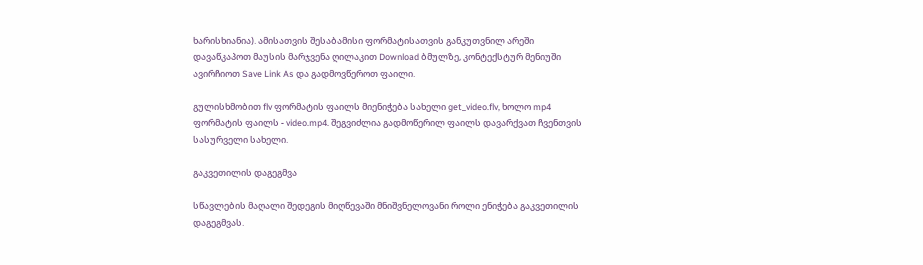ხარისხიანია). ამისათვის შესაბამისი ფორმატისათვის განკუთვნილ არეში დავაწკაპოთ მაუსის მარჯვენა ღილაკით Download ბმულზე, კონტექსტურ მენიუში ავირჩიოთ Save Link As და გადმოვწეროთ ფაილი.

გულისხმობით flv ფორმატის ფაილს მიენიჭება სახელი get_video.flv, ხოლო mp4 ფორმატის ფაილს - video.mp4. შეგვიძლია გადმოწერილ ფაილს დავარქვათ ჩვენთვის სასურველი სახელი.

გაკვეთილის დაგეგმვა

სწავლების მაღალი შედეგის მიღწევაში მნიშვნელოვანი როლი ენიჭება გაკვეთილის დაგეგმვას.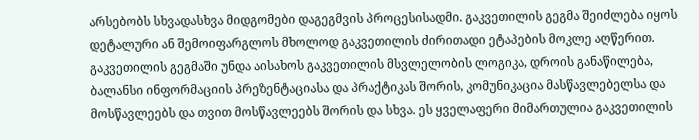არსებობს სხვადასხვა მიდგომები დაგეგმვის პროცესისადმი. გაკვეთილის გეგმა შეიძლება იყოს დეტალური ან შემოიფარგლოს მხოლოდ გაკვეთილის ძირითადი ეტაპების მოკლე აღწერით. გაკვეთილის გეგმაში უნდა აისახოს გაკვეთილის მსვლელობის ლოგიკა, დროის განაწილება, ბალანსი ინფორმაციის პრეზენტაციასა და პრაქტიკას შორის, კომუნიკაცია მასწავლებელსა და მოსწავლეებს და თვით მოსწავლეებს შორის და სხვა. ეს ყველაფერი მიმართულია გაკვეთილის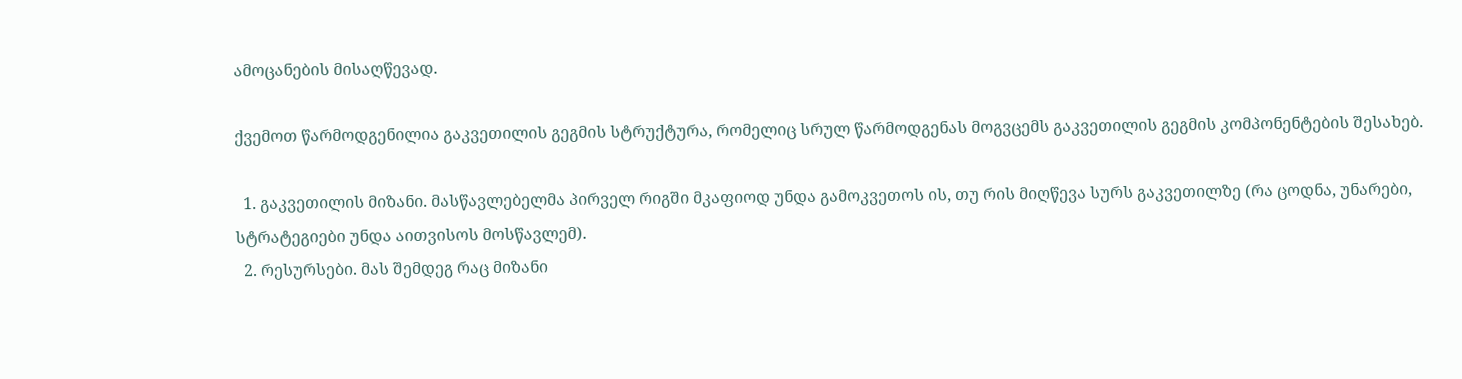ამოცანების მისაღწევად.

ქვემოთ წარმოდგენილია გაკვეთილის გეგმის სტრუქტურა, რომელიც სრულ წარმოდგენას მოგვცემს გაკვეთილის გეგმის კომპონენტების შესახებ.

  1. გაკვეთილის მიზანი. მასწავლებელმა პირველ რიგში მკაფიოდ უნდა გამოკვეთოს ის, თუ რის მიღწევა სურს გაკვეთილზე (რა ცოდნა, უნარები, სტრატეგიები უნდა აითვისოს მოსწავლემ).
  2. რესურსები. მას შემდეგ რაც მიზანი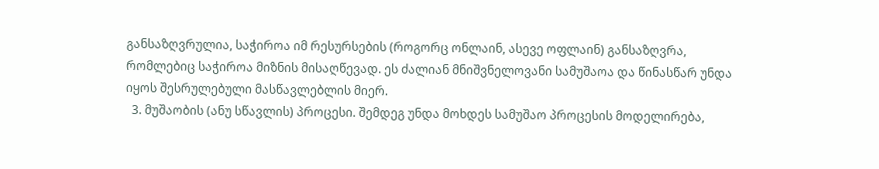განსაზღვრულია, საჭიროა იმ რესურსების (როგორც ონლაინ, ასევე ოფლაინ) განსაზღვრა, რომლებიც საჭიროა მიზნის მისაღწევად. ეს ძალიან მნიშვნელოვანი სამუშაოა და წინასწარ უნდა იყოს შესრულებული მასწავლებლის მიერ.
  3. მუშაობის (ანუ სწავლის) პროცესი. შემდეგ უნდა მოხდეს სამუშაო პროცესის მოდელირება,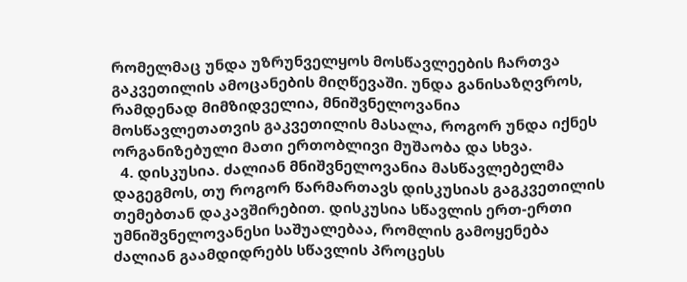რომელმაც უნდა უზრუნველყოს მოსწავლეების ჩართვა გაკვეთილის ამოცანების მიღწევაში. უნდა განისაზღვროს, რამდენად მიმზიდველია, მნიშვნელოვანია მოსწავლეთათვის გაკვეთილის მასალა, როგორ უნდა იქნეს ორგანიზებული მათი ერთობლივი მუშაობა და სხვა.
  4. დისკუსია. ძალიან მნიშვნელოვანია მასწავლებელმა დაგეგმოს, თუ როგორ წარმართავს დისკუსიას გაგკვეთილის თემებთან დაკავშირებით. დისკუსია სწავლის ერთ-ერთი უმნიშვნელოვანესი საშუალებაა, რომლის გამოყენება ძალიან გაამდიდრებს სწავლის პროცესს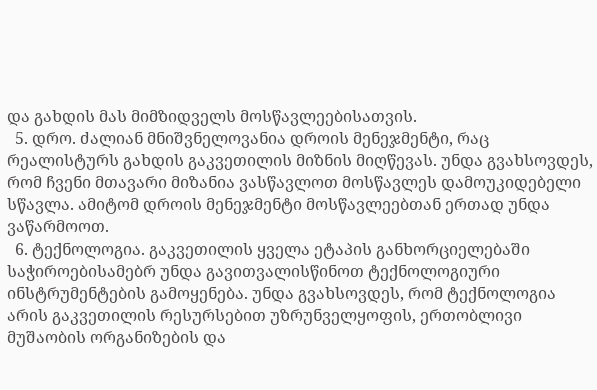და გახდის მას მიმზიდველს მოსწავლეებისათვის.
  5. დრო. ძალიან მნიშვნელოვანია დროის მენეჯმენტი, რაც რეალისტურს გახდის გაკვეთილის მიზნის მიღწევას. უნდა გვახსოვდეს, რომ ჩვენი მთავარი მიზანია ვასწავლოთ მოსწავლეს დამოუკიდებელი სწავლა. ამიტომ დროის მენეჯმენტი მოსწავლეებთან ერთად უნდა ვაწარმოოთ.
  6. ტექნოლოგია. გაკვეთილის ყველა ეტაპის განხორციელებაში საჭიროებისამებრ უნდა გავითვალისწინოთ ტექნოლოგიური ინსტრუმენტების გამოყენება. უნდა გვახსოვდეს, რომ ტექნოლოგია არის გაკვეთილის რესურსებით უზრუნველყოფის, ერთობლივი მუშაობის ორგანიზების და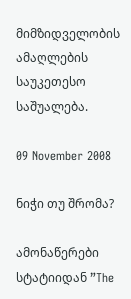მიმზიდველობის ამაღლების საუკეთესო საშუალება.

09 November 2008

ნიჭი თუ შრომა?

ამონაწერები სტატიიდან ”The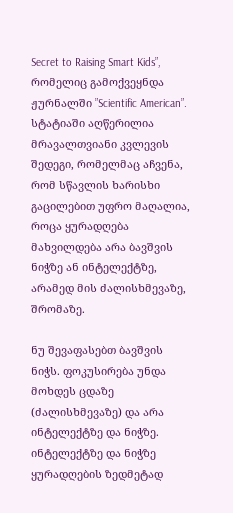Secret to Raising Smart Kids”, რომელიც გამოქვეყნდა ჟურნალში ”Scientific American”. სტატიაში აღწერილია მრავალთვიანი კვლევის შედეგი, რომელმაც აჩვენა, რომ სწავლის ხარისხი გაცილებით უფრო მაღალია, როცა ყურადღება მახვილდება არა ბავშვის ნიჭზე ან ინტელექტზე, არამედ მის ძალისხმევაზე, შრომაზე.

ნუ შევაფასებთ ბავშვის ნიჭს. ფოკუსირება უნდა მოხდეს ცდაზე (ძალისხმევაზე) და არა ინტელექტზე და ნიჭზე.
ინტელექტზე და ნიჭზე ყურადღების ზედმეტად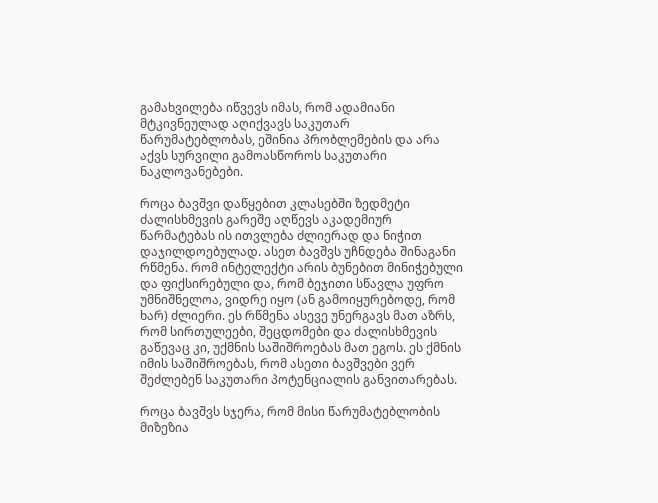გამახვილება იწვევს იმას, რომ ადამიანი მტკივნეულად აღიქვავს საკუთარ წარუმატებლობას, ეშინია პრობლემების და არა აქვს სურვილი გამოასწოროს საკუთარი ნაკლოვანებები.

როცა ბავშვი დაწყებით კლასებში ზედმეტი ძალისხმევის გარეშე აღწევს აკადემიურ წარმატებას ის ითვლება ძლიერად და ნიჭით დაჯილდოებულად. ასეთ ბავშვს უჩნდება შინაგანი რწმენა. რომ ინტელექტი არის ბუნებით მინიჭებული და ფიქსირებული და, რომ ბეჯითი სწავლა უფრო უმნიშნელოა, ვიდრე იყო (ან გამოიყურებოდე, რომ ხარ) ძლიერი. ეს რწმენა ასევე უნერგავს მათ აზრს, რომ სირთულეები, შეცდომები და ძალისხმევის გაწევაც კი, უქმნის საშიშროებას მათ ეგოს. ეს ქმნის იმის საშიშროებას, რომ ასეთი ბავშვები ვერ შეძლებენ საკუთარი პოტენციალის განვითარებას.

როცა ბავშვს სჯერა, რომ მისი წარუმატებლობის მიზეზია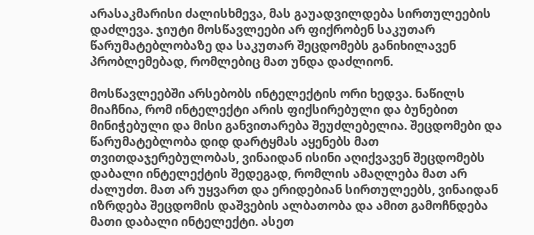არასაკმარისი ძალისხმევა, მას გაუადვილდება სირთულეების დაძლევა. ჯიუტი მოსწავლეები არ ფიქრობენ საკუთარ წარუმატებლობაზე და საკუთარ შეცდომებს განიხილავენ პრობლემებად, რომლებიც მათ უნდა დაძლიონ.

მოსწავლეებში არსებობს ინტელექტის ორი ხედვა. ნაწილს მიაჩნია, რომ ინტელექტი არის ფიქსირებული და ბუნებით მინიჭებული და მისი განვითარება შეუძლებელია. შეცდომები და წარუმატებლობა დიდ დარტყმას აყენებს მათ თვითდაჯერებულობას, ვინაიდან ისინი აღიქვავენ შეცდომებს დაბალი ინტელექტის შედეგად, რომლის ამაღლება მათ არ ძალუძთ. მათ არ უყვართ და ერიდებიან სირთულეებს, ვინაიდან იზრდება შეცდომის დაშვების ალბათობა და ამით გამოჩნდება მათი დაბალი ინტელექტი. ასეთ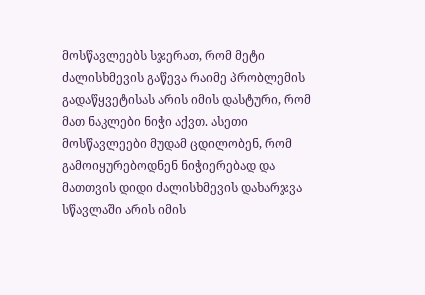მოსწავლეებს სჯერათ, რომ მეტი ძალისხმევის გაწევა რაიმე პრობლემის გადაწყვეტისას არის იმის დასტური, რომ მათ ნაკლები ნიჭი აქვთ. ასეთი მოსწავლეები მუდამ ცდილობენ, რომ გამოიყურებოდნენ ნიჭიერებად და მათთვის დიდი ძალისხმევის დახარჯვა სწავლაში არის იმის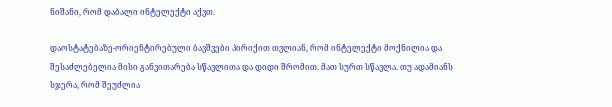ნიშანი, რომ დაბალი ინტელექტი აქვთ.

დაოსტატებაზე-ორიენტირებული ბავშვები პირიქით თვლიან, რომ ინტელექტი მოქნილია და შესაძლებელია მისი განვითარება სწავლითა და დიდი შრომით. მათ სურთ სწავლა. თუ ადამიანს სჯერა, რომ შეუძლია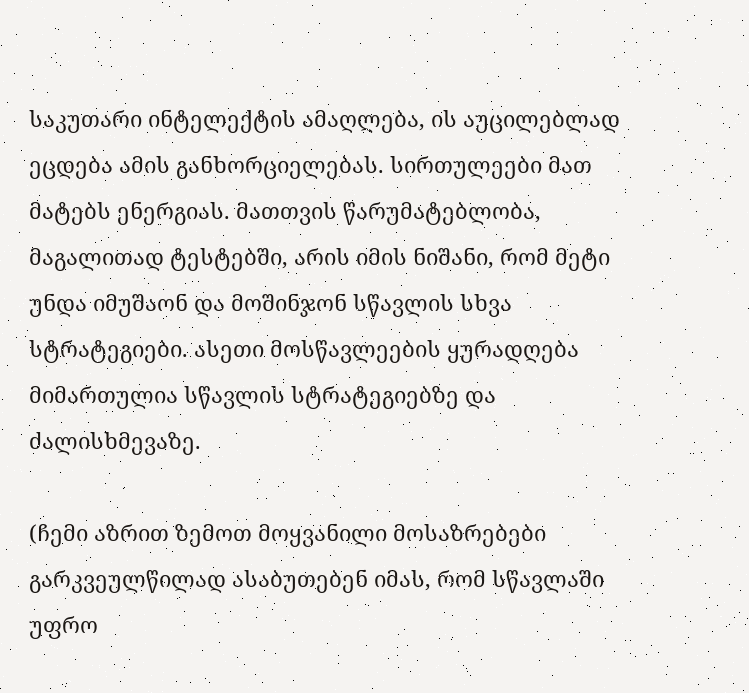საკუთარი ინტელექტის ამაღლება, ის აუცილებლად ეცდება ამის განხორციელებას. სირთულეები მათ მატებს ენერგიას. მათთვის წარუმატებლობა, მაგალითად ტესტებში, არის იმის ნიშანი, რომ მეტი უნდა იმუშაონ და მოშინჯონ სწავლის სხვა სტრატეგიები. ასეთი მოსწავლეების ყურადღება მიმართულია სწავლის სტრატეგიებზე და ძალისხმევაზე.

(ჩემი აზრით ზემოთ მოყვანილი მოსაზრებები გარკვეულწილად ასაბუთებენ იმას, რომ სწავლაში უფრო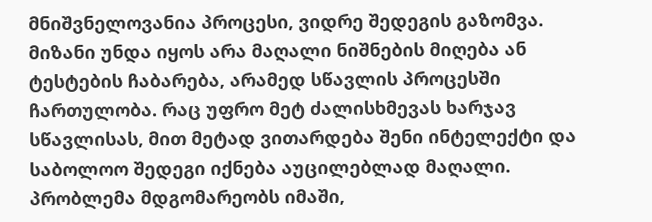მნიშვნელოვანია პროცესი, ვიდრე შედეგის გაზომვა. მიზანი უნდა იყოს არა მაღალი ნიშნების მიღება ან ტესტების ჩაბარება, არამედ სწავლის პროცესში ჩართულობა. რაც უფრო მეტ ძალისხმევას ხარჯავ სწავლისას, მით მეტად ვითარდება შენი ინტელექტი და საბოლოო შედეგი იქნება აუცილებლად მაღალი. პრობლემა მდგომარეობს იმაში,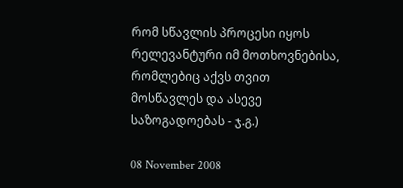რომ სწავლის პროცესი იყოს რელევანტური იმ მოთხოვნებისა, რომლებიც აქვს თვით მოსწავლეს და ასევე საზოგადოებას - ჯ.გ.)

08 November 2008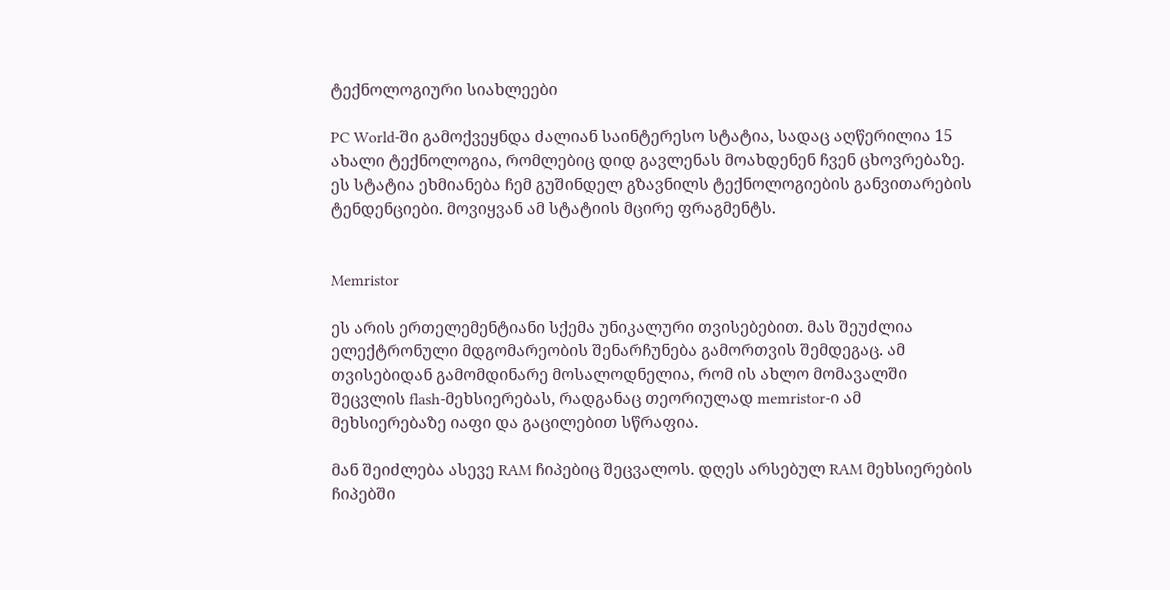ტექნოლოგიური სიახლეები

PC World-ში გამოქვეყნდა ძალიან საინტერესო სტატია, სადაც აღწერილია 15 ახალი ტექნოლოგია, რომლებიც დიდ გავლენას მოახდენენ ჩვენ ცხოვრებაზე. ეს სტატია ეხმიანება ჩემ გუშინდელ გზავნილს ტექნოლოგიების განვითარების ტენდენციები. მოვიყვან ამ სტატიის მცირე ფრაგმენტს.


Memristor

ეს არის ერთელემენტიანი სქემა უნიკალური თვისებებით. მას შეუძლია ელექტრონული მდგომარეობის შენარჩუნება გამორთვის შემდეგაც. ამ თვისებიდან გამომდინარე მოსალოდნელია, რომ ის ახლო მომავალში შეცვლის flash-მეხსიერებას, რადგანაც თეორიულად memristor-ი ამ მეხსიერებაზე იაფი და გაცილებით სწრაფია.

მან შეიძლება ასევე RAM ჩიპებიც შეცვალოს. დღეს არსებულ RAM მეხსიერების ჩიპებში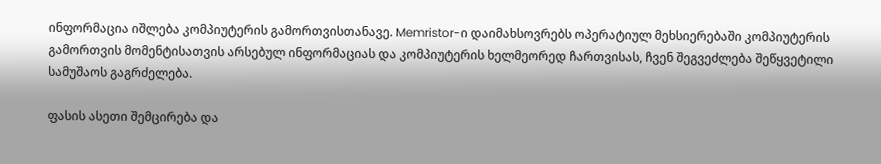ინფორმაცია იშლება კომპიუტერის გამორთვისთანავე. Memristor-ი დაიმახსოვრებს ოპერატიულ მეხსიერებაში კომპიუტერის გამორთვის მომენტისათვის არსებულ ინფორმაციას და კომპიუტერის ხელმეორედ ჩართვისას, ჩვენ შეგვეძლება შეწყვეტილი სამუშაოს გაგრძელება.

ფასის ასეთი შემცირება და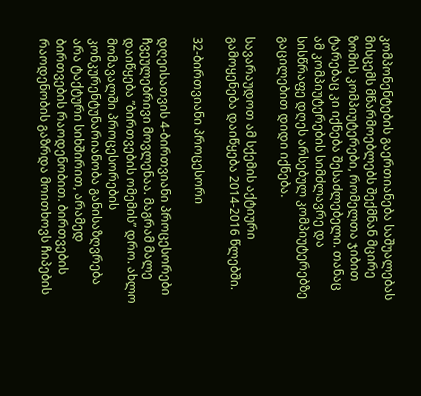კომპონენტების გაერთიანება საშუალებას მისცემს მწარმოებლებს შექმნან მცირე ზომის კომპიუტერები, რომელთა ჯიბით ტარებაც კი იქნება შესაძლებელი. თანაც ამ კომპიუტერების სიმძლავრე და სისწრაფე დღეს არსებულ კომპიუტერებზე გაცილებით დიდი იქნება.

სავარაუდოთ ამ სქემის აქტიური გამოყენება დაიწყება 2014-2016 წლებში.

32-ბირთვიანი პროცესორი

დღეისათვის 4-ბირთვიანი პროცესორები ჩვეულებრივი მოვლენაა. მაგრამ მალე დაიწყება ”ბირთვების ომემის” დრო. ახლო მომავალში პროცესორების კონკურენტუნარიანობა განისაზღვრება არა ტაქტური სიხშირით, არამედ ბირთვების რაოდენობით. ბირთვების რაოდენობის გაზრდა მოითხოვს ჩიპების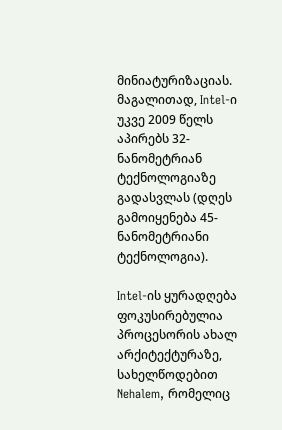მინიატურიზაციას. მაგალითად, Intel-ი უკვე 2009 წელს აპირებს 32-ნანომეტრიან ტექნოლოგიაზე გადასვლას (დღეს გამოიყენება 45-ნანომეტრიანი ტექნოლოგია).

Intel-ის ყურადღება ფოკუსირებულია პროცესორის ახალ არქიტექტურაზე, სახელწოდებით Nehalem, რომელიც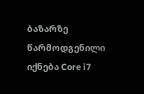ბაზარზე წარმოდგენილი იქნება Core i7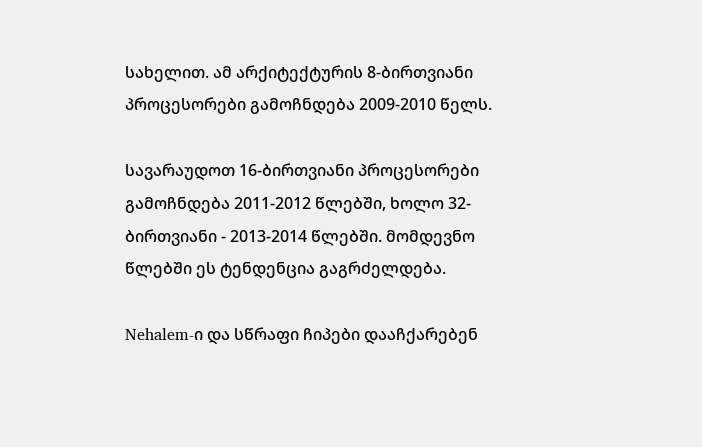სახელით. ამ არქიტექტურის 8-ბირთვიანი პროცესორები გამოჩნდება 2009-2010 წელს.

სავარაუდოთ 16-ბირთვიანი პროცესორები გამოჩნდება 2011-2012 წლებში, ხოლო 32-ბირთვიანი - 2013-2014 წლებში. მომდევნო წლებში ეს ტენდენცია გაგრძელდება.

Nehalem-ი და სწრაფი ჩიპები დააჩქარებენ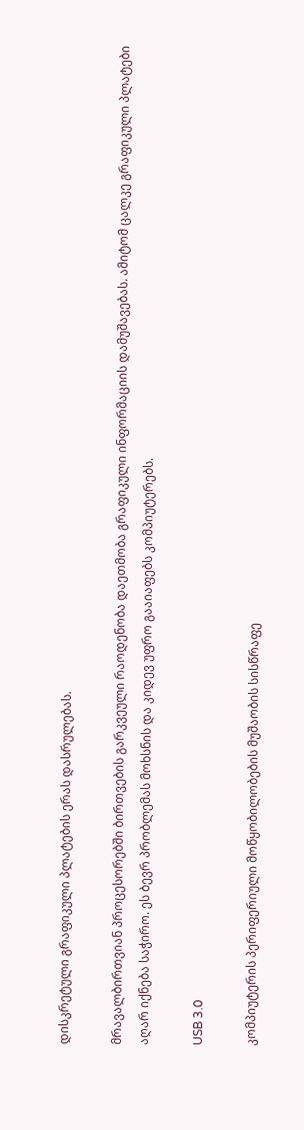დისკრეტული გრაფიკული პლატების ერას დასრულებას.

მრავალბირთვიან პროცესორებში ბირთვების გარკვეული რაოდენობა დაეთმობა გრაფიკული ინფორმაციის დამუშავებას. ამიტომ ცალკე გრაფიკული პლატები აღარ იქნება საჭირო. ეს ბევრ პრობლემას მოხსნის და კიდევ უფრო გააიაფებს კომპიუტერებს.

USB 3.0

კომპიუტერის პერიფერიული მოწყობილობების მუშაობის სისწრაფე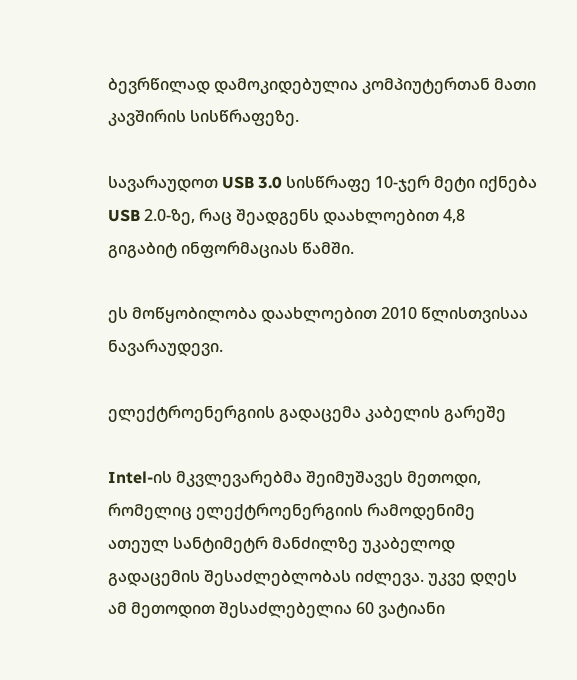ბევრწილად დამოკიდებულია კომპიუტერთან მათი კავშირის სისწრაფეზე.

სავარაუდოთ USB 3.0 სისწრაფე 10-ჯერ მეტი იქნება USB 2.0-ზე, რაც შეადგენს დაახლოებით 4,8 გიგაბიტ ინფორმაციას წამში.

ეს მოწყობილობა დაახლოებით 2010 წლისთვისაა ნავარაუდევი.

ელექტროენერგიის გადაცემა კაბელის გარეშე

Intel-ის მკვლევარებმა შეიმუშავეს მეთოდი, რომელიც ელექტროენერგიის რამოდენიმე ათეულ სანტიმეტრ მანძილზე უკაბელოდ გადაცემის შესაძლებლობას იძლევა. უკვე დღეს ამ მეთოდით შესაძლებელია 60 ვატიანი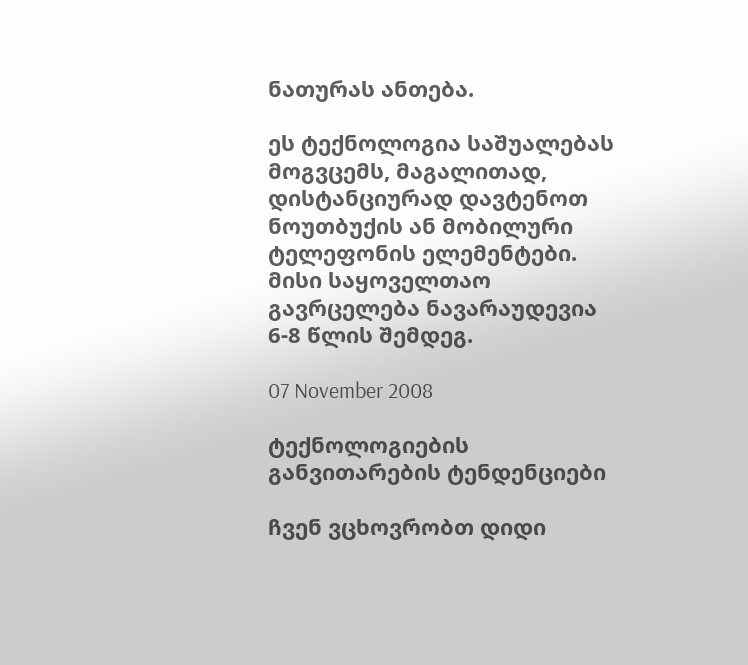ნათურას ანთება.

ეს ტექნოლოგია საშუალებას მოგვცემს, მაგალითად, დისტანციურად დავტენოთ ნოუთბუქის ან მობილური ტელეფონის ელემენტები. მისი საყოველთაო გავრცელება ნავარაუდევია 6-8 წლის შემდეგ.

07 November 2008

ტექნოლოგიების განვითარების ტენდენციები

ჩვენ ვცხოვრობთ დიდი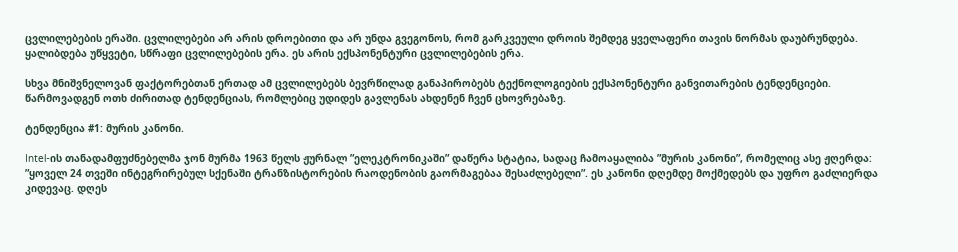ცვლილებების ერაში. ცვლილებები არ არის დროებითი და არ უნდა გვეგონოს, რომ გარკვეული დროის შემდეგ ყველაფერი თავის ნორმას დაუბრუნდება. ყალიბდება უწყვეტი, სწრაფი ცვლილებების ერა. ეს არის ექსპონენტური ცვლილებების ერა.

სხვა მნიშვნელოვან ფაქტორებთან ერთად ამ ცვლილებებს ბევრწილად განაპირობებს ტექნოლოგიების ექსპონენტური განვითარების ტენდენციები. წარმოვადგენ ოთხ ძირითად ტენდენციას, რომლებიც უდიდეს გავლენას ახდენენ ჩვენ ცხოვრებაზე.

ტენდენცია #1: მურის კანონი.

Intel-ის თანადამფუძნებელმა ჯონ მურმა 1963 წელს ჟურნალ ”ელეკტრონიკაში” დაწერა სტატია, სადაც ჩამოაყალიბა ”მურის კანონი”, რომელიც ასე ჟღერდა: ”ყოველ 24 თვეში ინტეგრირებულ სქენაში ტრანზისტორების რაოდენობის გაორმაგებაა შესაძლებელი”. ეს კანონი დღემდე მოქმედებს და უფრო გაძლიერდა კიდევაც. დღეს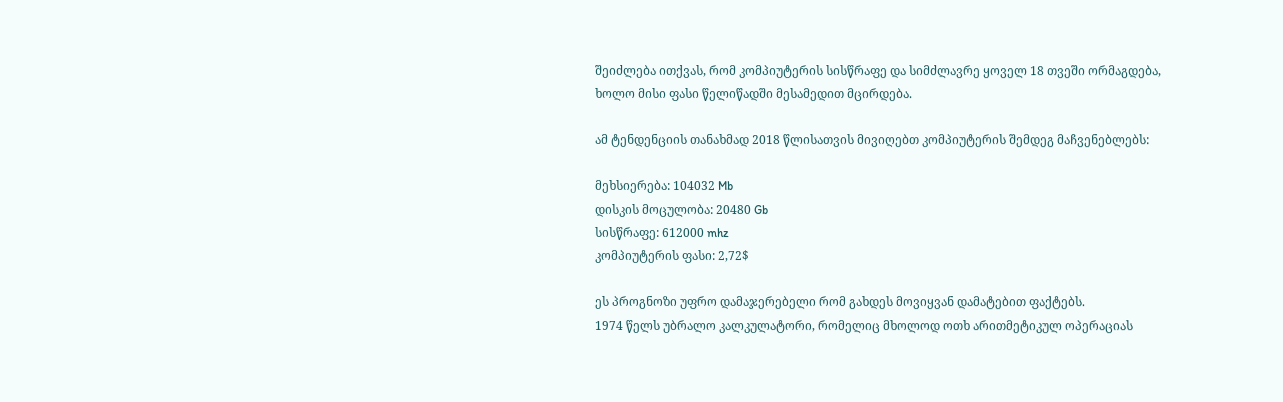შეიძლება ითქვას, რომ კომპიუტერის სისწრაფე და სიმძლავრე ყოველ 18 თვეში ორმაგდება, ხოლო მისი ფასი წელიწადში მესამედით მცირდება.

ამ ტენდენციის თანახმად 2018 წლისათვის მივიღებთ კომპიუტერის შემდეგ მაჩვენებლებს:

მეხსიერება: 104032 Mb
დისკის მოცულობა: 20480 Gb
სისწრაფე: 612000 mhz
კომპიუტერის ფასი: 2,72$

ეს პროგნოზი უფრო დამაჯერებელი რომ გახდეს მოვიყვან დამატებით ფაქტებს.
1974 წელს უბრალო კალკულატორი, რომელიც მხოლოდ ოთხ არითმეტიკულ ოპერაციას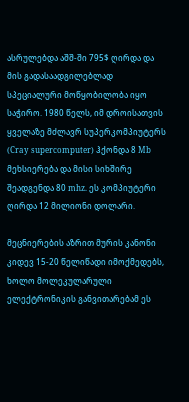ასრულებდა აშშ-ში 795$ ღირდა და მის გადასაადგილებლად სპეციალური მოწყობილობა იყო საჭირო. 1980 წელს, იმ დროისათვის ყველაზე მძლავრ სუპერკომპიუტერს (Cray supercomputer) ჰქონდა 8 Mb მეხსიერება და მისი სიხშირე შეადგენდა 80 mhz. ეს კომპიუტერი ღირდა 12 მილიონი დოლარი.

მეცნიერების აზრით მურის კანონი კიდევ 15-20 წელიწადი იმოქმედებს, ხოლო მოლეკულარული ელექტრონიკის განვითარებამ ეს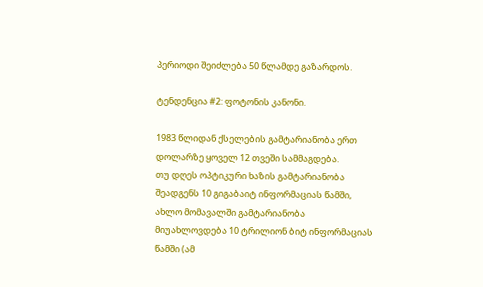პერიოდი შეიძლება 50 წლამდე გაზარდოს.

ტენდენცია #2: ფოტონის კანონი.

1983 წლიდან ქსელების გამტარიანობა ერთ დოლარზე ყოველ 12 თვეში სამმაგდება.
თუ დღეს ოპტიკური ხაზის გამტარიანობა შეადგენს 10 გიგაბაიტ ინფორმაციას წამში, ახლო მომავალში გამტარიანობა მიუახლოვდება 10 ტრილიონ ბიტ ინფორმაციას წამში (ამ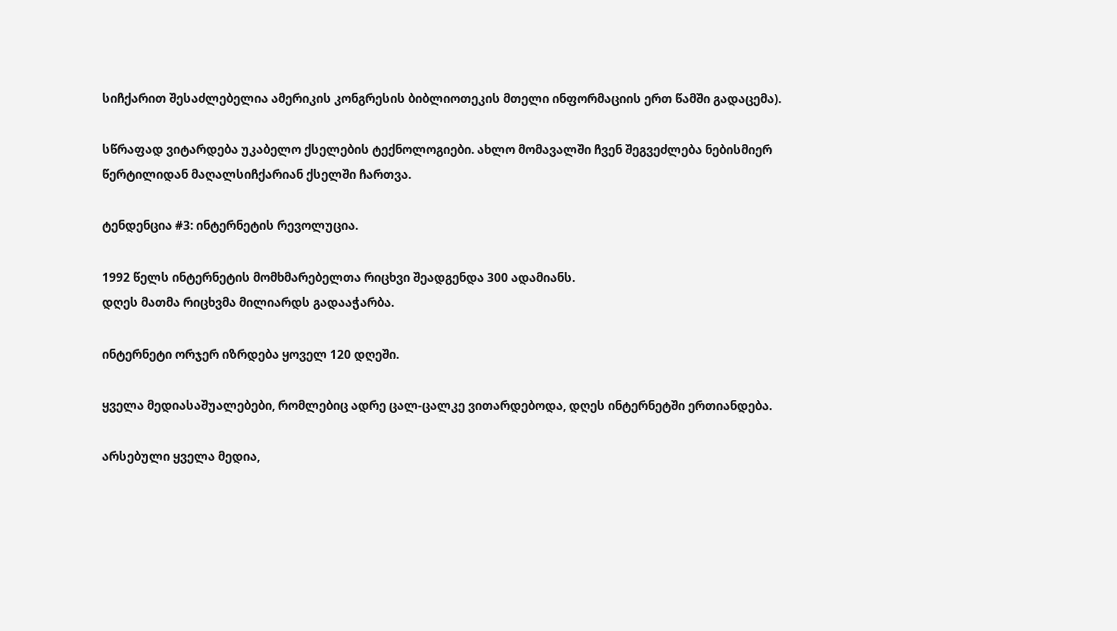სიჩქარით შესაძლებელია ამერიკის კონგრესის ბიბლიოთეკის მთელი ინფორმაციის ერთ წამში გადაცემა).

სწრაფად ვიტარდება უკაბელო ქსელების ტექნოლოგიები. ახლო მომავალში ჩვენ შეგვეძლება ნებისმიერ წერტილიდან მაღალსიჩქარიან ქსელში ჩართვა.

ტენდენცია #3: ინტერნეტის რევოლუცია.

1992 წელს ინტერნეტის მომხმარებელთა რიცხვი შეადგენდა 300 ადამიანს.
დღეს მათმა რიცხვმა მილიარდს გადააჭარბა.

ინტერნეტი ორჯერ იზრდება ყოველ 120 დღეში.

ყველა მედიასაშუალებები, რომლებიც ადრე ცალ-ცალკე ვითარდებოდა, დღეს ინტერნეტში ერთიანდება.

არსებული ყველა მედია,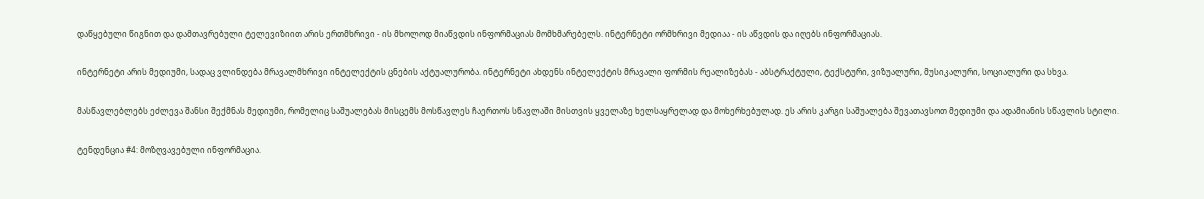დაწყებული წიგნით და დამთავრებული ტელევიზიით არის ერთმხრივი - ის მხოლოდ მიაწვდის ინფორმაციას მომხმარებელს. ინტერნეტი ორმხრივი მედიაა - ის აწვდის და იღებს ინფორმაციას.

ინტერნეტი არის მედიუმი, სადაც ვლინდება მრავალმხრივი ინტელექტის ცნების აქტუალურობა. ინტერნეტი ახდენს ინტელექტის მრავალი ფორმის რეალიზებას - აბსტრაქტული, ტექსტური, ვიზუალური, მუსიკალური, სოციალური და სხვა.

მასწავლებლებს ეძლევა შანსი შექმნას მედიუმი, რომელიც საშუალებას მისცემს მოსწავლეს ჩაერთოს სწავლაში მისთვის ყველაზე ხელსაყრელად და მოხერხებულად. ეს არის კარგი საშუალება შევათავსოთ მედიუმი და ადამიანის სწავლის სტილი.

ტენდენცია #4: მოზღვავებული ინფორმაცია.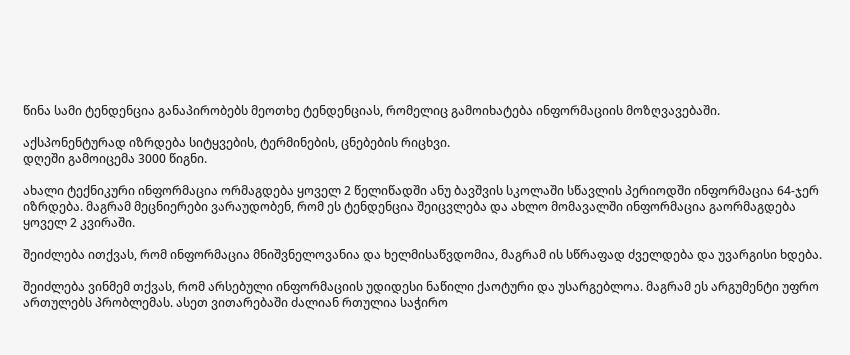წინა სამი ტენდენცია განაპირობებს მეოთხე ტენდენციას, რომელიც გამოიხატება ინფორმაციის მოზღვავებაში.

აქსპონენტურად იზრდება სიტყვების, ტერმინების, ცნებების რიცხვი.
დღეში გამოიცემა 3000 წიგნი.

ახალი ტექნიკური ინფორმაცია ორმაგდება ყოველ 2 წელიწადში ანუ ბავშვის სკოლაში სწავლის პერიოდში ინფორმაცია 64-ჯერ იზრდება. მაგრამ მეცნიერები ვარაუდობენ, რომ ეს ტენდენცია შეიცვლება და ახლო მომავალში ინფორმაცია გაორმაგდება ყოველ 2 კვირაში.

შეიძლება ითქვას, რომ ინფორმაცია მნიშვნელოვანია და ხელმისაწვდომია, მაგრამ ის სწრაფად ძველდება და უვარგისი ხდება.

შეიძლება ვინმემ თქვას, რომ არსებული ინფორმაციის უდიდესი ნაწილი ქაოტური და უსარგებლოა. მაგრამ ეს არგუმენტი უფრო ართულებს პრობლემას. ასეთ ვითარებაში ძალიან რთულია საჭირო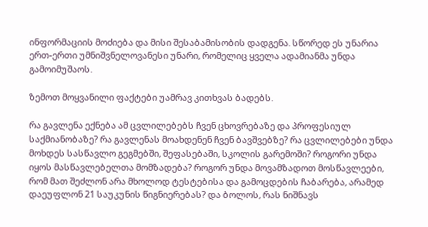ინფორმაციის მოძიება და მისი შესაბამისობის დადგენა. სწორედ ეს უნარია ერთ-ერთი უმნიშვნელოვანესი უნარი, რომელიც ყველა ადამიანმა უნდა გამოიმუშაოს.

ზემოთ მოყვანილი ფაქტები უამრავ კითხვას ბადებს.

რა გავლენა ექნება ამ ცვლილებებს ჩვენ ცხოვრებაზე და პროფესიულ საქმიანობაზე? რა გავლენას მოახდენენ ჩვენ ბავშვებზე? რა ცვლილებები უნდა მოხდეს სასწავლო გეგმებში, შეფასებაში, სკოლის გარემოში? როგორი უნდა იყოს მასწავლებელთა მომზადება? როგორ უნდა მოვამზადოთ მოსწავლეები, რომ მათ შეძლონ არა მხოლოდ ტესტებისა და გამოცდების ჩაბარება, არამედ დაეუფლონ 21 საუკუნის წიგნიერებას? და ბოლოს, რას ნიშნავს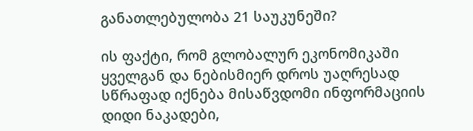განათლებულობა 21 საუკუნეში?

ის ფაქტი, რომ გლობალურ ეკონომიკაში ყველგან და ნებისმიერ დროს უაღრესად სწრაფად იქნება მისაწვდომი ინფორმაციის დიდი ნაკადები,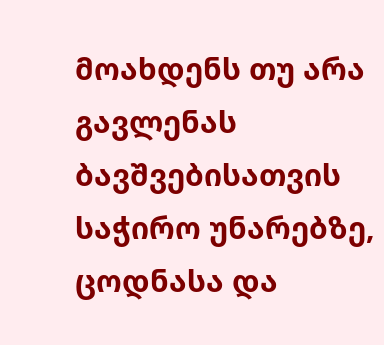მოახდენს თუ არა გავლენას ბავშვებისათვის საჭირო უნარებზე, ცოდნასა და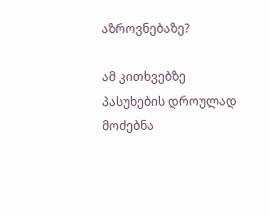აზროვნებაზე?

ამ კითხვებზე პასუხების დროულად მოძებნა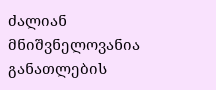ძალიან მნიშვნელოვანია განათლების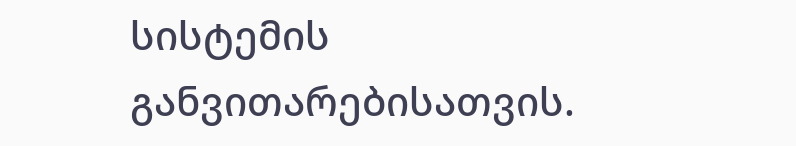სისტემის განვითარებისათვის.